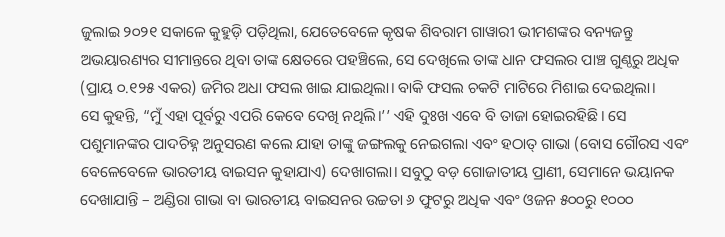ଜୁଲାଇ ୨୦୨୧ ସକାଳେ କୁହୁଡ଼ି ପଡ଼ିଥିଲା, ଯେତେବେଳେ କୃଷକ ଶିବରାମ ଗାୱାରୀ ଭୀମଶଙ୍କର ବନ୍ୟଜନ୍ତୁ ଅଭୟାରଣ୍ୟର ସୀମାନ୍ତରେ ଥିବା ତାଙ୍କ କ୍ଷେତରେ ପହଞ୍ଚିଲେ, ସେ ଦେଖିଲେ ତାଙ୍କ ଧାନ ଫସଲର ପାଞ୍ଚ ଗୁଣ୍ଠରୁ ଅଧିକ (ପ୍ରାୟ ୦.୧୨୫ ଏକର) ଜମିର ଅଧା ଫସଲ ଖାଇ ଯାଇଥିଲା। ବାକି ଫସଲ ଚକଟି ମାଟିରେ ମିଶାଇ ଦେଇଥିଲା।
ସେ କୁହନ୍ତି, “ମୁଁ ଏହା ପୂର୍ବରୁ ଏପରି କେବେ ଦେଖି ନଥିଲି।’’ ଏହି ଦୁଃଖ ଏବେ ବି ତାଜା ହୋଇରହିଛି। ସେ ପଶୁମାନଙ୍କର ପାଦଚିହ୍ନ ଅନୁସରଣ କଲେ ଯାହା ତାଙ୍କୁ ଜଙ୍ଗଲକୁ ନେଇଗଲା ଏବଂ ହଠାତ୍ ଗାଭା (ବୋସ ଗୌରସ ଏବଂ ବେଳେବେଳେ ଭାରତୀୟ ବାଇସନ କୁହାଯାଏ) ଦେଖାଗଲା। ସବୁଠୁ ବଡ଼ ଗୋଜାତୀୟ ପ୍ରାଣୀ, ସେମାନେ ଭୟାନକ ଦେଖାଯାନ୍ତି – ଅଣ୍ଡିରା ଗାଭା ବା ଭାରତୀୟ ବାଇସନର ଉଚ୍ଚତା ୬ ଫୁଟରୁ ଅଧିକ ଏବଂ ଓଜନ ୫୦୦ରୁ ୧୦୦୦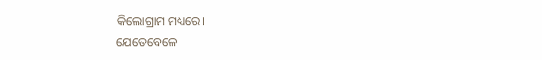କିଲୋଗ୍ରାମ ମଧ୍ୟରେ।
ଯେତେବେଳେ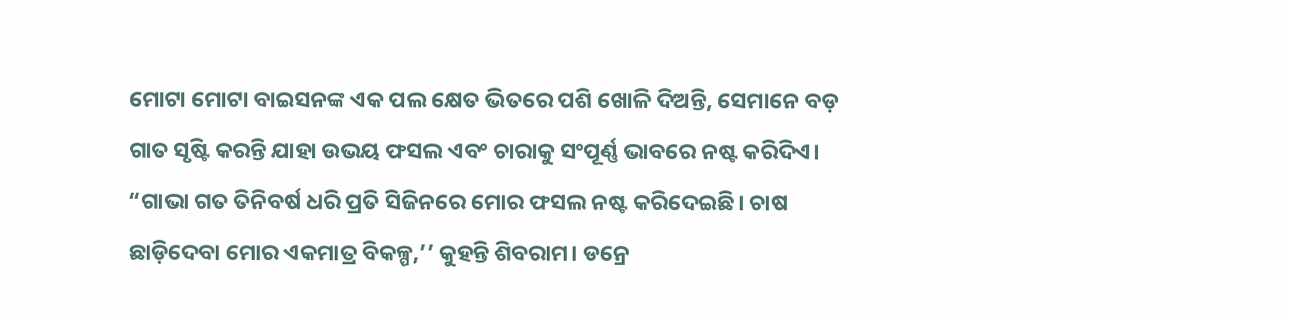ମୋଟା ମୋଟା ବାଇସନଙ୍କ ଏକ ପଲ କ୍ଷେତ ଭିତରେ ପଶି ଖୋଳି ଦିଅନ୍ତି, ସେମାନେ ବଡ଼ ଗାତ ସୃଷ୍ଟି କରନ୍ତି ଯାହା ଉଭୟ ଫସଲ ଏବଂ ଚାରାକୁ ସଂପୂର୍ଣ୍ଣ ଭାବରେ ନଷ୍ଟ କରିଦିଏ। “ଗାଭା ଗତ ତିନିବର୍ଷ ଧରି ପ୍ରତି ସିଜିନରେ ମୋର ଫସଲ ନଷ୍ଟ କରିଦେଇଛି। ଚାଷ ଛାଡ଼ିଦେବା ମୋର ଏକମାତ୍ର ବିକଳ୍ପ,’’ କୁହନ୍ତି ଶିବରାମ। ଡନ୍ରେ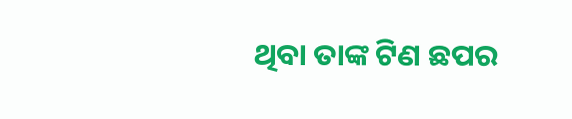ଥିବା ତାଙ୍କ ଟିଣ ଛପର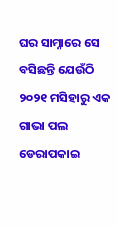ଘର ସାମ୍ନାରେ ସେ ବସିଛନ୍ତି ଯେଉଁଠି ୨୦୨୧ ମସିହାରୁ ଏକ ଗାଭା ପଲ ଡେରାପକାଇ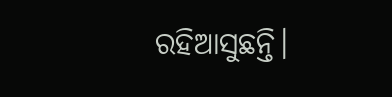ରହିଆସୁଛନ୍ତି।